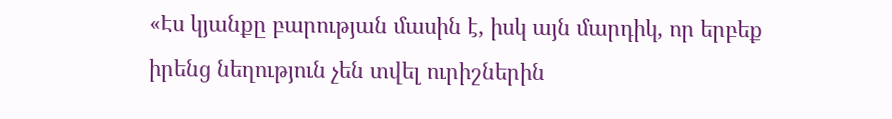«Էս կյանքը բարության մասին է, իսկ այն մարդիկ, որ երբեք իրենց նեղություն չեն տվել ուրիշներին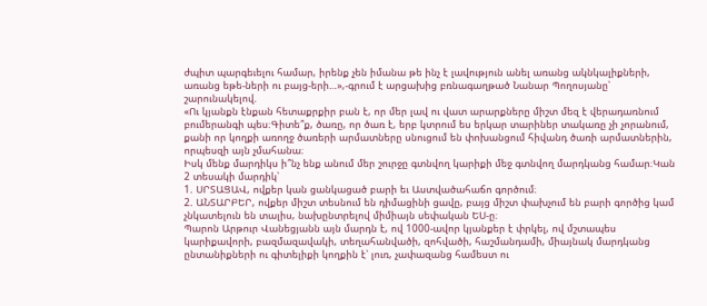ժպիտ պարգեւելու համար, իրենք չեն իմանա թե ինչ է լավություն անել առանց ակնկալիքների, առանց եթե-ների ու բայց-երի…»,-գրում է արցախից բռնագաղթած Նանար Պողոսյանը՝ շարունակելով.
«Ու կյանքն էնքան հետաքրքիր բան է, որ մեր լավ ու վատ արարքները միշտ մեզ է վերադառնում բումերանգի պես։Գիտե՞ք, ծառը, որ ծառ է, երբ կտրում ես երկար տարիներ տակառը չի չորանում, քանի որ կողքի առողջ ծառերի արմատները սնուցում են փոխանցում հիվանդ ծառի արմատներին, որպեսզի այն չմահանա։
Իսկ մենք մարդիկս ի՞նչ ենք անում մեր շուրջը գտնվող կարիքի մեջ գտնվող մարդկանց համար։Կան 2 տեսակի մարդիկ՝
1. ՍՐՏԱՑԱՎ, ովքեր կան ցանկացած բարի եւ Աստվածահաճո գործում։
2. ԱՆՏԱՐԲԵՐ, ովքեր միշտ տեսնում են դիմացինի ցավը, բայց միշտ փախչում են բարի գործից կամ չնկատելուն են տալիս, նախընտրելով միմիայն սեփական ԵՍ-ը։
Պարոն Արթուր Վանեցյանն այն մարդն է, ով 1000-ավոր կյանքեր է փրկել, ով մշտապես կարիքավորի, բազմազավակի, տեղահանվածի, զոհվածի, հաշմանդամի, միայնակ մարդկանց ընտանիքների ու գիտելիքի կողքին է՝ լուռ, չափազանց համեստ ու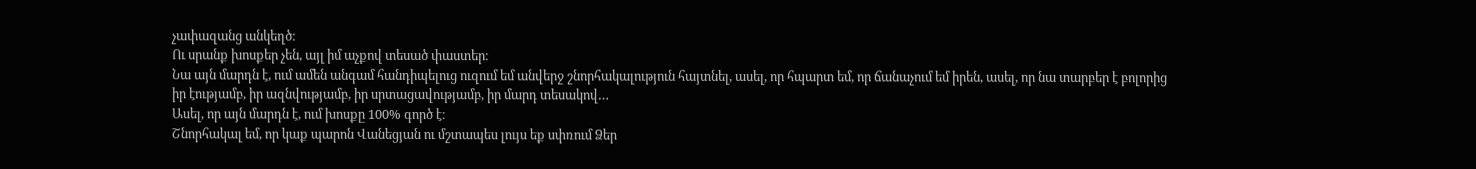չափազանց անկեղծ։
Ու սրանք խոսքեր չեն, այլ իմ աչքով տեսած փաստեր։
Նա այն մարդն է, ում ամեն անգամ հանդիպելուց ուզում եմ անվերջ շնորհակալություն հայտնել, ասել, որ հպարտ եմ, որ ճանաչում եմ իրեն, ասել, որ նա տարբեր է բոլորից իր էությամբ, իր ազնվությամբ, իր սրտացավությամբ, իր մարդ տեսակով…
Ասել, որ այն մարդն է, ում խոսքը 100% գործ է։
Շնորհակալ եմ, որ կաք պարոն Վանեցյան ու մշտապես լույս եք սփռում Ձեր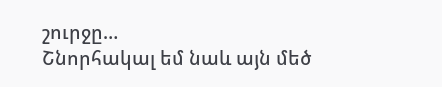շուրջը…
Շնորհակալ եմ նաև այն մեծ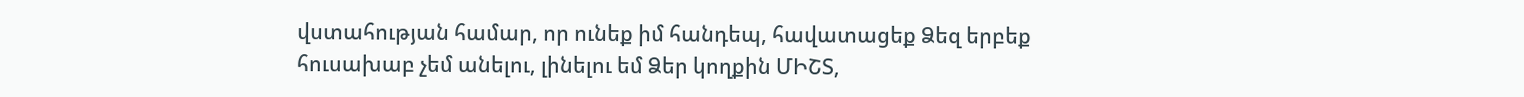վստահության համար, որ ունեք իմ հանդեպ, հավատացեք Ձեզ երբեք հուսախաբ չեմ անելու, լինելու եմ Ձեր կողքին ՄԻՇՏ,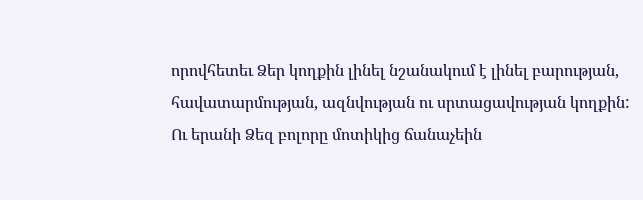որովհետեւ Ձեր կողքին լինել նշանակում է լինել բարության, հավատարմության, ազնվության ու սրտացավության կողքին:
Ու երանի Ձեզ բոլորը մոտիկից ճանաչեին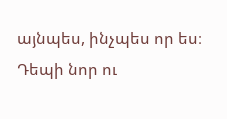այնպես, ինչպես որ ես։
Դեպի նոր ու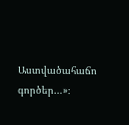Աստվածահաճո գործեր…»։